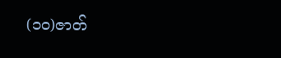(၁၀)ဇာတ်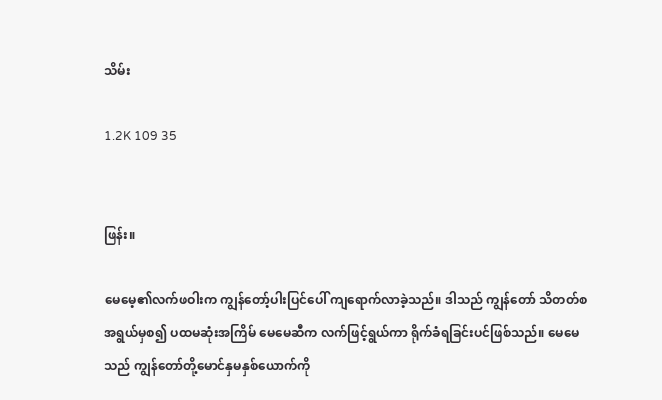သိမ်း

1.2K 109 35


ဖြန်း။

မေမေ့၏လက်ဖဝါးက ကျွန်တော့်ပါးပြင်ပေါ် ကျရောက်လာခဲ့သည်။ ဒါသည် ကျွန်တော် သိတတ်စအရွယ်မှစ၍ ပထမဆုံးအကြိမ် မေမေဆီက လက်ဖြင့်ရွယ်ကာ ရိုက်ခံရခြင်းပင်ဖြစ်သည်။ မေမေသည် ကျွန်တော်တို့မောင်နှမနှစ်ယောက်ကို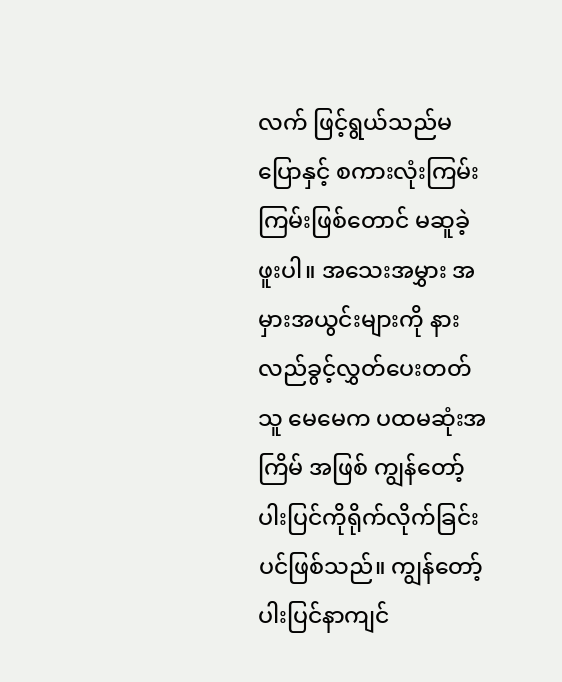လက် ဖြင့်ရွယ်သည်မပြောနှင့် စကားလုံးကြမ်းကြမ်းဖြစ်တောင် မဆူခဲ့ဖူးပါ။ အသေးအမွှား အမှားအယွင်းများကို နားလည်ခွင့်လွှတ်ပေးတတ်သူ မေမေက ပထမဆုံးအကြိမ် အဖြစ် ကျွန်တော့်ပါးပြင်ကိုရိုက်လိုက်ခြင်းပင်ဖြစ်သည်။ ကျွန်တော့်ပါးပြင်နာကျင်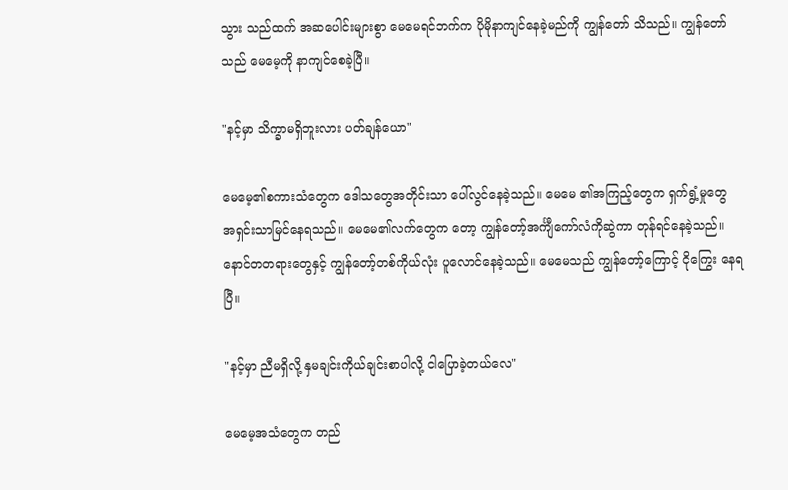သွား သည်ထက် အဆပေါင်းများစွာ မေမေရင်ဘက်က ပိုမိုနာကျင်နေခဲ့မည်ကို ကျွန်တော် သိသည်။ ကျွန်တော်သည် မေမေ့ကို နာကျင်စေခဲ့ပြီ။

"နင့်မှာ သိက္ခာမရှိဘူးလား ပတ်ချန်ယော"

မေမေ့၏စကားသံတွေက ဒေါသတွေအတိုင်းသာ ပေါ်လွင်နေခဲ့သည်။ မေမေ ၏အကြည့်တွေက ရှက်ရွံ့မှုတွေ အရှင်းသာမြင်နေရသည်။ မေမေ၏လက်တွေက တော့ ကျွန်တော့်အင်္ကျီကော်လံကိုဆွဲကာ တုန်ရင်နေခဲ့သည်။ နောင်တတရားတွေနှင့် ကျွန်တော့်တစ်ကိုယ်လုံး ပူလောင်နေခဲ့သည်။ မေမေသည် ကျွန်တော့်ကြောင့် ငိုကြွေး နေရပြီ။

"နင့်မှာ ညီမရှိလို့ နှမချင်းကိုယ်ချင်းစာပါလို့ ငါပြောခဲ့တယ်လေ"

မေမေ့အသံတွေက တည်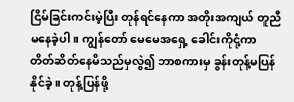ငြိမ်ခြင်းကင်းမဲ့ပြီး တုန်ရင်နေကာ အတိုးအကျယ် တူညီမနေခဲ့ပါ။ ကျွန်တော် မေမေအရှေ့ ခေါင်းကိုငုံ့ကာ တိတ်ဆိတ်နေမိသည်မှလွဲ၍ ဘာစကားမှ ခွန်းတုန့်မပြန်နိုင်ခဲ့။ တုန့်ပြန်ဖို့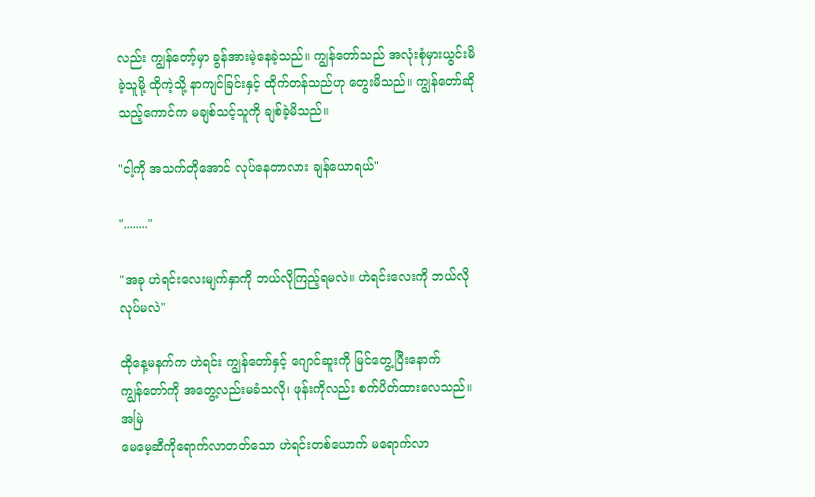လည်း ကျွန်တော့်မှာ ခွန်အားမဲ့နေခဲ့သည်။ ကျွန်တော်သည် အလုံးစုံမှားယွင်းမိခဲ့သူမို့ ထိုကဲ့သို့ နာကျင်ခြင်းနှင့် ထိုက်တန်သည်ဟု တွေးမိသည်။ ကျွန်တော်ဆိုသည့်ကောင်က မချစ်သင့်သူကို ချစ်ခဲ့မိသည်။

"ငါ့ကို အသက်တိုအောင် လုပ်နေတာလား ချန်ယောရယ်"

"........"

"အခု ဟဲရင်းလေးမျက်နှာကို ဘယ်လိုကြည့်ရမလဲ။ ဟဲရင်းလေးကို ဘယ်လို လုပ်မလဲ"

ထိုနေ့မနက်က ဟဲရင်း ကျွန်တော်နှင့် ဂျောင်ဆူးကို မြင်တွေ့ပြီးနောက်
ကျွန်တော်ကို အတွေ့လည်းမခံသလို၊ ဖုန်းကိုလည်း စက်ပိတ်ထားလေသည်။ အမြဲ
မေမေ့ဆီကိုရောက်လာတတ်သော ဟဲရင်းတစ်ယောက် မရောက်လာ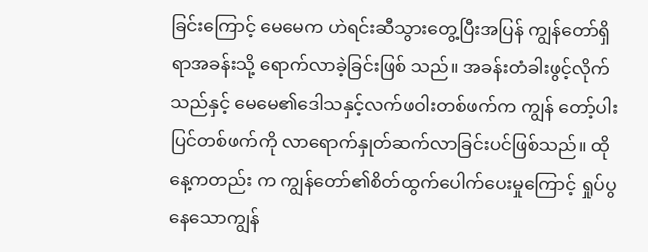ခြင်းကြောင့် မေမေက ဟဲရင်းဆီသွားတွေ့ပြီးအပြန် ကျွန်တော်ရှိရာအခန်းသို့ ရောက်လာခဲ့ခြင်းဖြစ် သည်။ အခန်းတံခါးဖွင့်လိုက်သည်နှင့် မေမေ၏ဒေါသနှင့်လက်ဖဝါးတစ်ဖက်က ကျွန် တော့်ပါးပြင်တစ်ဖက်ကို လာရောက်နှုတ်ဆက်လာခြင်းပင်ဖြစ်သည်။ ထိုနေ့ကတည်း က ကျွန်တော်၏စိတ်ထွက်ပေါက်ပေးမှုကြောင့် ရှုပ်ပွနေသောကျွန်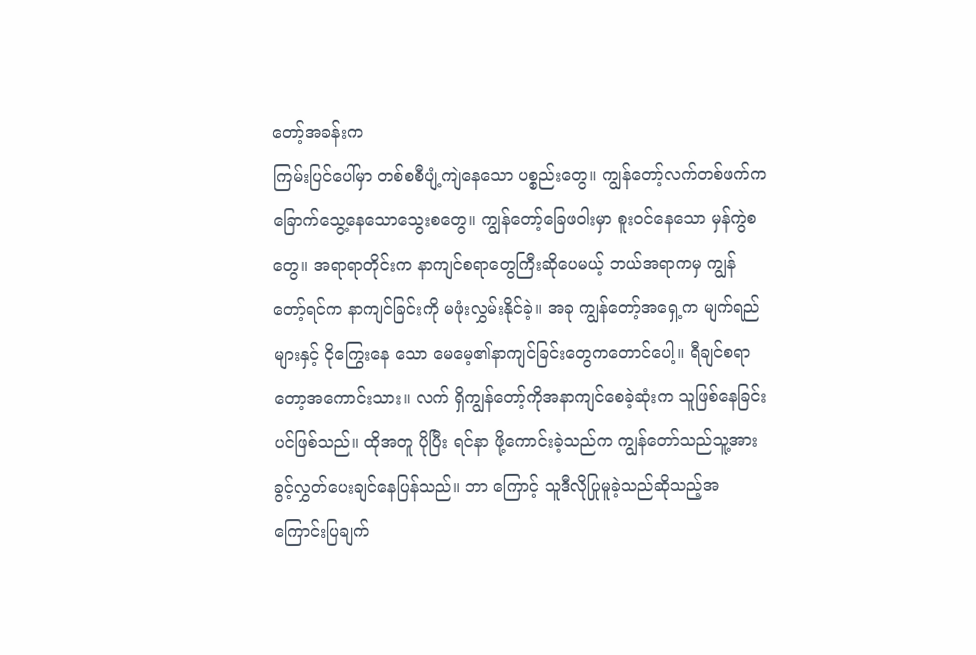တော့်အခန်းက
ကြမ်းပြင်ပေါ်မှာ တစ်စစီပျံ့ကျဲနေသော ပစ္စည်းတွေ။ ကျွန်တော့်လက်တစ်ဖက်က
ခြောက်သွေ့နေသောသွေးစတွေ။ ကျွန်တော့်ခြေဖဝါးမှာ စူးဝင်နေသော မှန်ကွဲစတွေ။ အရာရာတိုင်းက နာကျင်စရာတွေကြီးဆိုပေမယ့် ဘယ်အရာကမှ ကျွန်တော့်ရင်က နာကျင်ခြင်းကို မဖုံးလွှမ်းနိုင်ခဲ့။ အခု ကျွန်တော့်အရှေ့က မျက်ရည်များနှင့် ငိုကြွေးနေ သော မေမေ့၏နာကျင်ခြင်းတွေကတောင်ပေါ့။ ရီချင်စရာတော့အကောင်းသား။ လက် ရှိကျွန်တော့်ကိုအနာကျင်စေခဲ့ဆုံးက သူဖြစ်နေခြင်းပင်ဖြစ်သည်။ ထိုအတူ ပိုပြီး ရင်နာ ဖို့ကောင်းခဲ့သည်က ကျွန်တော်သည်သူ့အား ခွင့်လွှတ်ပေးချင်နေပြန်သည်။ ဘာ ကြောင့် သူဒီလိုပြုမူခဲ့သည်ဆိုသည့်အကြောင်းပြချက်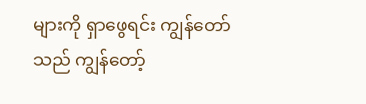များကို ရှာဖွေရင်း ကျွန်တော် သည် ကျွန်တော့်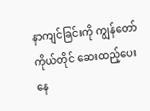နာကျင်ခြင်းကို ကျွန်တော်ကိုယ်တိုင် ဆေးထည့်ပေးနေ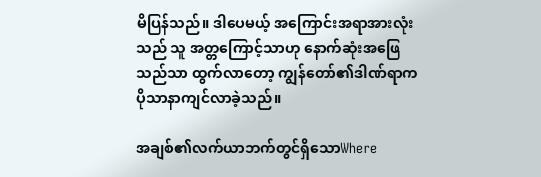မိပြန်သည်။ ဒါပေမယ့် အကြောင်းအရာအားလုံးသည် သူ အတ္တကြောင့်သာဟု နောက်ဆုံးအဖြေ သည်သာ ထွက်လာတော့ ကျွန်တော်၏ဒါဏ်ရာက ပိုသာနာကျင်လာခဲ့သည်။

အချစ်၏လက်ယာဘက်တွင်ရှိသောWhere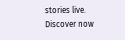stories live. Discover now